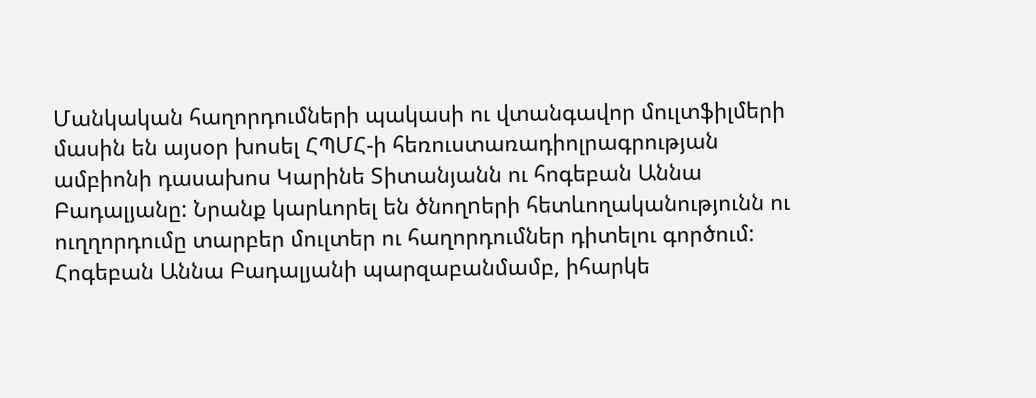Մանկական հաղորդումների պակասի ու վտանգավոր մուլտֆիլմերի մասին են այսօր խոսել ՀՊՄՀ-ի հեռուստառադիոլրագրության ամբիոնի դասախոս Կարինե Տիտանյանն ու հոգեբան Աննա Բադալյանը: Նրանք կարևորել են ծնողnերի հետևողականությունն ու ուղղորդումը տարբեր մուլտեր ու հաղորդումներ դիտելու գործում:
Հոգեբան Աննա Բադալյանի պարզաբանմամբ, իհարկե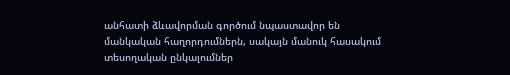անհատի ձևավորման գործում նպաստավոր են մանկական հաղորդումներն, սակայն մանուկ հասակում տեսողական ընկալումներ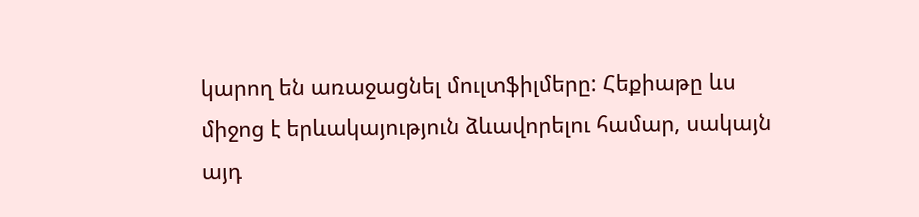կարող են առաջացնել մուլտֆիլմերը: Հեքիաթը ևս միջոց է երևակայություն ձևավորելու համար, սակայն այդ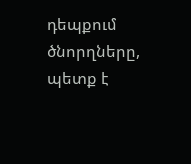դեպքում ծնորղները, պետք է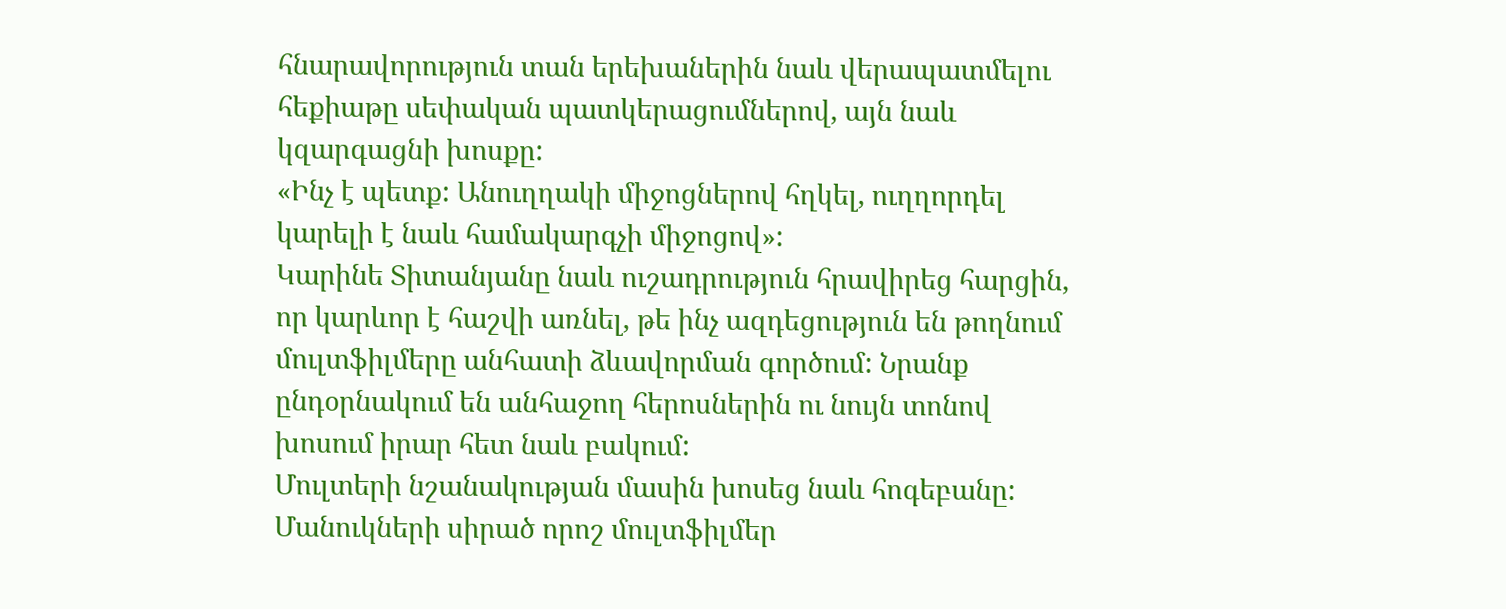հնարավորություն տան երեխաներին նաև վերապատմելու հեքիաթը սեփական պատկերացումներով, այն նաև կզարգացնի խոսքը:
«Ինչ է պետք: Անուղղակի միջոցներով հղկել, ուղղորդել կարելի է նաև համակարգչի միջոցով»:
Կարինե Տիտանյանը նաև ուշադրություն հրավիրեց հարցին, որ կարևոր է հաշվի առնել, թե ինչ ազդեցություն են թողնում մուլտֆիլմերը անհատի ձևավորման գործում: Նրանք ընդօրնակում են անհաջող հերոսներին ու նույն տոնով խոսում իրար հետ նաև բակում:
Մուլտերի նշանակության մասին խոսեց նաև հոգեբանը: Մանուկների սիրած որոշ մուլտֆիլմեր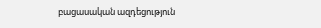բացասական ազդեցություն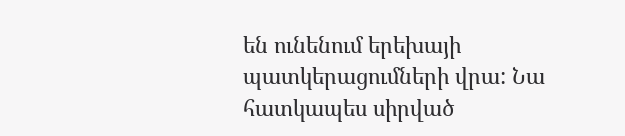են ունենում երեխայի պատկերացումների վրա: Նա հատկապես սիրված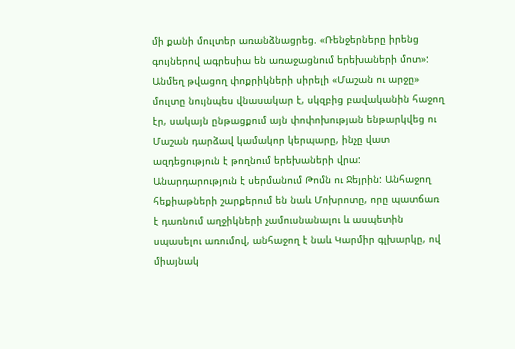մի քանի մուլտեր առանձնացրեց. «Ռենջերները իրենց գույներով ագրեսիա են առաջացնում երեխաների մոտ»:
Անմեղ թվացող փոքրիկների սիրելի «Մաշան ու արջը» մուլտը նույնպես վնասակար է, սկզբից բավականին հաջող էր, սակայն ընթացքում այն փոփոխության ենթարկվեց ու Մաշան դարձավ կամակոր կերպարը, ինչը վատ ազդեցություն է թողնում երեխաների վրա: Անարդարություն է սերմանում Թոմն ու Ջեյրին: Անհաջող հեքիաթների շարքերում են նաև Մոխրոտը, որը պատճառ է դառնում աղջիկների չամուսնանալու և ասպետին սպասելու առումով, անհաջող է նաև Կարմիր գլխարկը, ով միայնակ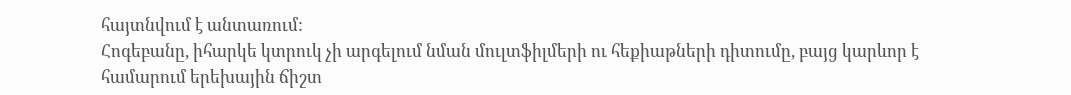հայտնվում է անտառում:
Հոգեբանը, իհարկե կտրուկ չի արգելում նման մուլտֆիլմերի ու հեքիաթների դիտումը, բայց կարևոր է համարում երեխային ճիշտ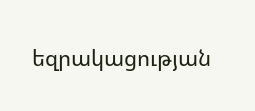եզրակացության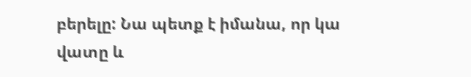բերելը: Նա պետք է իմանա, որ կա վատը և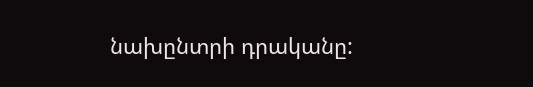նախընտրի դրականը: